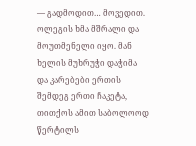— გადმოდით… მოვედით. ოლეგის ხმა მშრალი და მოუთმენელი იყო. მან ხელის მუხრუჭი დაჭიმა და კარებები ერთის შემდეგ ერთი ჩაკეტა, თითქოს ამით საბოლოოდ წერტილს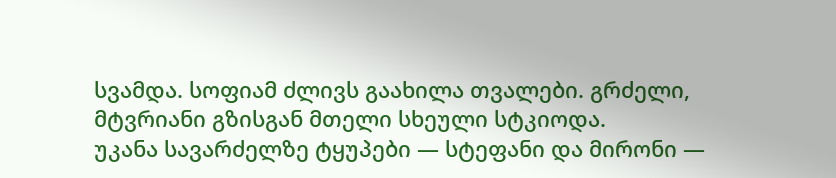სვამდა. სოფიამ ძლივს გაახილა თვალები. გრძელი, მტვრიანი გზისგან მთელი სხეული სტკიოდა.
უკანა სავარძელზე ტყუპები — სტეფანი და მირონი —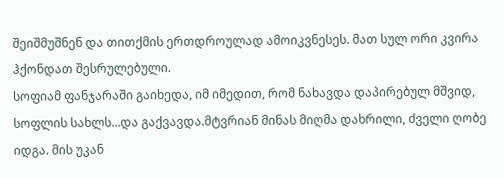შეიშმუშნენ და თითქმის ერთდროულად ამოიკვნესეს. მათ სულ ორი კვირა ჰქონდათ შესრულებული.
სოფიამ ფანჯარაში გაიხედა, იმ იმედით, რომ ნახავდა დაპირებულ მშვიდ, სოფლის სახლს…და გაქვავდა.მტვრიან მინას მიღმა დახრილი, ძველი ღობე იდგა. მის უკან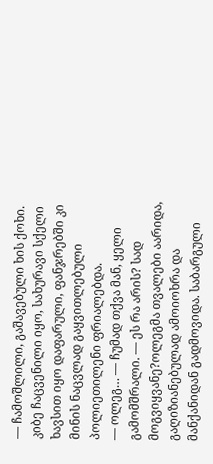— ჩამოშლილი, გაშავებული ხის ქოხი. კიბე ჩაცვენილი იყო, სახურავი სქელი ხავსით იყო დაფარული, ფანჯრებში კი მინის ნაცვლად გაყვითლებული პოლიეთილენი ფრიალებდა.
— ოლეგ… — ჩუმად თქვა მან, ყელი გამომშრალი. — ეს რა არის? სად მოგვიყვანე?ოლეგმა თვალები აარიდა, გაღიზიანებულად ამოიოხრა და მანქანიდან გადმოვიდა. საბარგული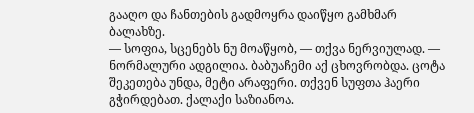გააღო და ჩანთების გადმოყრა დაიწყო გამხმარ ბალახზე.
— სოფია, სცენებს ნუ მოაწყობ, — თქვა ნერვიულად. — ნორმალური ადგილია. ბაბუაჩემი აქ ცხოვრობდა. ცოტა შეკეთება უნდა, მეტი არაფერი. თქვენ სუფთა ჰაერი გჭირდებათ. ქალაქი საზიანოა.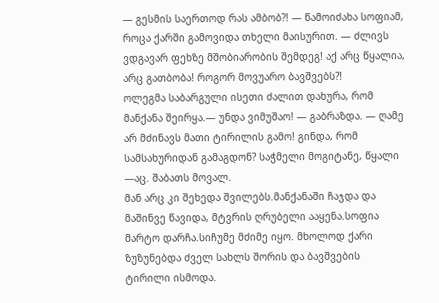— გესმის საერთოდ რას ამბობ?! — წამოიძახა სოფიამ, როცა ქარში გამოვიდა თხელი მაისურით. — ძლივს ვდგავარ ფეხზე მშობიარობის შემდეგ! აქ არც წყალია, არც გათბობა! როგორ მოვუარო ბავშვებს?!
ოლეგმა საბარგული ისეთი ძალით დახურა, რომ მანქანა შეირყა.— უნდა ვიმუშაო! — გაბრაზდა. — ღამე არ მძინავს მათი ტირილის გამო! გინდა, რომ სამსახურიდან გამაგდონ? საჭმელი მოგიტანე, წყალი —აც. შაბათს მოვალ.
მან არც კი შეხედა შვილებს.მანქანაში ჩაჯდა და მაშინვე წავიდა, მტვრის ღრუბელი ააყენა.სოფია მარტო დარჩა.სიჩუმე მძიმე იყო. მხოლოდ ქარი ზუზუნებდა ძველ სახლს შორის და ბავშვების ტირილი ისმოდა.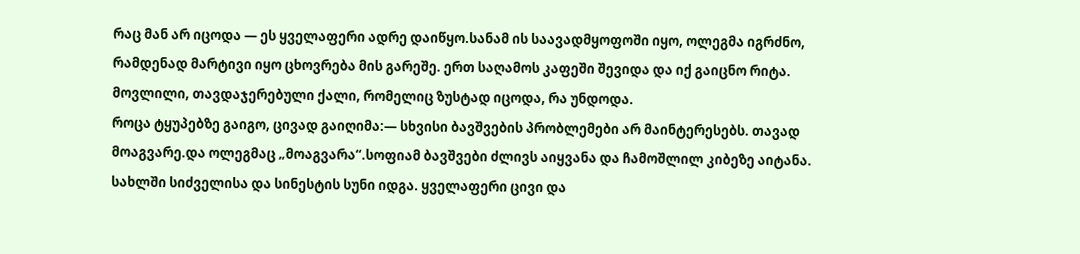რაც მან არ იცოდა — ეს ყველაფერი ადრე დაიწყო.სანამ ის საავადმყოფოში იყო, ოლეგმა იგრძნო, რამდენად მარტივი იყო ცხოვრება მის გარეშე. ერთ საღამოს კაფეში შევიდა და იქ გაიცნო რიტა. მოვლილი, თავდაჯერებული ქალი, რომელიც ზუსტად იცოდა, რა უნდოდა.
როცა ტყუპებზე გაიგო, ცივად გაიღიმა:— სხვისი ბავშვების პრობლემები არ მაინტერესებს. თავად მოაგვარე.და ოლეგმაც „მოაგვარა“.სოფიამ ბავშვები ძლივს აიყვანა და ჩამოშლილ კიბეზე აიტანა.
სახლში სიძველისა და სინესტის სუნი იდგა. ყველაფერი ცივი და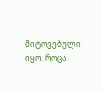მიტოვებული იყო. როცა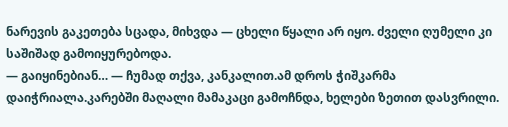ნარევის გაკეთება სცადა, მიხვდა — ცხელი წყალი არ იყო. ძველი ღუმელი კი საშიშად გამოიყურებოდა.
— გაიყინებიან… — ჩუმად თქვა, კანკალით.ამ დროს ჭიშკარმა დაიჭრიალა.კარებში მაღალი მამაკაცი გამოჩნდა, ხელები ზეთით დასვრილი.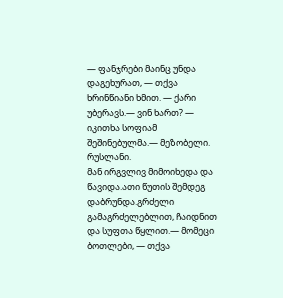— ფანჯრები მაინც უნდა დაგეხურათ, — თქვა ხრინწიანი ხმით. — ქარი უბერავს.— ვინ ხართ? — იკითხა სოფიამ შეშინებულმა.— მეზობელი. რუსლანი.
მან ირგვლივ მიმოიხედა და წავიდა.ათი წუთის შემდეგ დაბრუნდა.გრძელი გამაგრძელებლით, ჩაიდნით და სუფთა წყლით.— მომეცი ბოთლები, — თქვა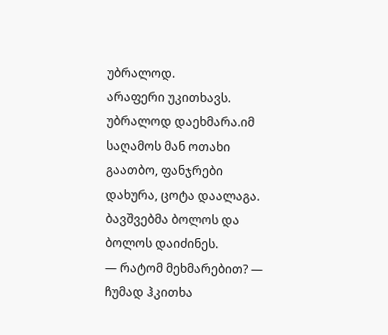უბრალოდ.
არაფერი უკითხავს. უბრალოდ დაეხმარა.იმ საღამოს მან ოთახი გაათბო, ფანჯრები დახურა, ცოტა დაალაგა. ბავშვებმა ბოლოს და ბოლოს დაიძინეს.
— რატომ მეხმარებით? — ჩუმად ჰკითხა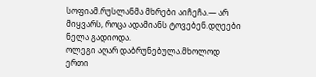სოფიამ.რუსლანმა მხრები აიჩეჩა.— არ მიყვარს, როცა ადამიანს ტოვებენ.დღეები ნელა გადიოდა.
ოლეგი აღარ დაბრუნებულა.მხოლოდ ერთი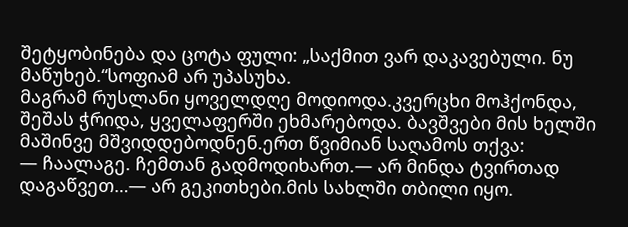შეტყობინება და ცოტა ფული: „საქმით ვარ დაკავებული. ნუ მაწუხებ.“სოფიამ არ უპასუხა.
მაგრამ რუსლანი ყოველდღე მოდიოდა.კვერცხი მოჰქონდა, შეშას ჭრიდა, ყველაფერში ეხმარებოდა. ბავშვები მის ხელში მაშინვე მშვიდდებოდნენ.ერთ წვიმიან საღამოს თქვა:
— ჩაალაგე. ჩემთან გადმოდიხართ.— არ მინდა ტვირთად დაგაწვეთ…— არ გეკითხები.მის სახლში თბილი იყო.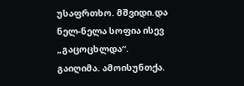უსაფრთხო. მშვიდი.და ნელ-ნელა სოფია ისევ „გაცოცხლდა“.
გაიღიმა. ამოისუნთქა.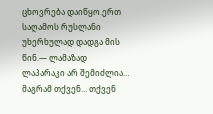ცხოვრება დაიწყო.ერთ საღამოს რუსლანი უხერხულად დადგა მის წინ.— ლამაზად ლაპარაკი არ შემიძლია… მაგრამ თქვენ… თქვენ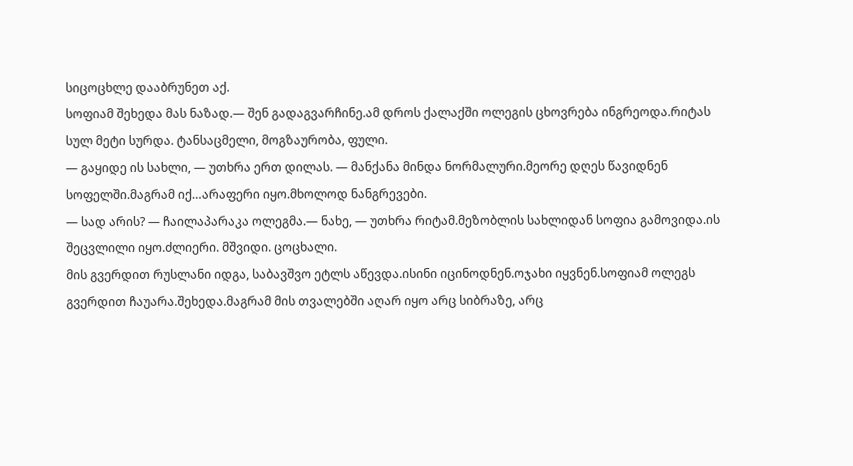სიცოცხლე დააბრუნეთ აქ.
სოფიამ შეხედა მას ნაზად.— შენ გადაგვარჩინე.ამ დროს ქალაქში ოლეგის ცხოვრება ინგრეოდა.რიტას სულ მეტი სურდა. ტანსაცმელი, მოგზაურობა, ფული.
— გაყიდე ის სახლი, — უთხრა ერთ დილას. — მანქანა მინდა ნორმალური.მეორე დღეს წავიდნენ სოფელში.მაგრამ იქ…არაფერი იყო.მხოლოდ ნანგრევები.
— სად არის? — ჩაილაპარაკა ოლეგმა.— ნახე, — უთხრა რიტამ.მეზობლის სახლიდან სოფია გამოვიდა.ის შეცვლილი იყო.ძლიერი. მშვიდი. ცოცხალი.
მის გვერდით რუსლანი იდგა, საბავშვო ეტლს აწევდა.ისინი იცინოდნენ.ოჯახი იყვნენ.სოფიამ ოლეგს გვერდით ჩაუარა.შეხედა.მაგრამ მის თვალებში აღარ იყო არც სიბრაზე, არც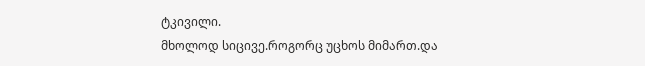ტკივილი.
მხოლოდ სიცივე.როგორც უცხოს მიმართ.და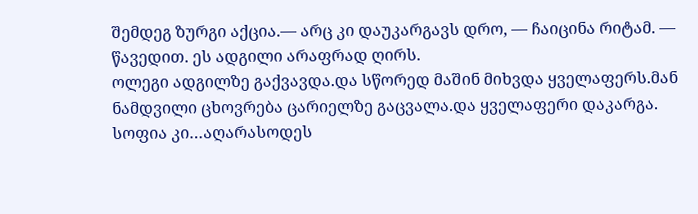შემდეგ ზურგი აქცია.— არც კი დაუკარგავს დრო, — ჩაიცინა რიტამ. — წავედით. ეს ადგილი არაფრად ღირს.
ოლეგი ადგილზე გაქვავდა.და სწორედ მაშინ მიხვდა ყველაფერს.მან ნამდვილი ცხოვრება ცარიელზე გაცვალა.და ყველაფერი დაკარგა. სოფია კი…აღარასოდეს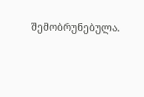შემობრუნებულა.